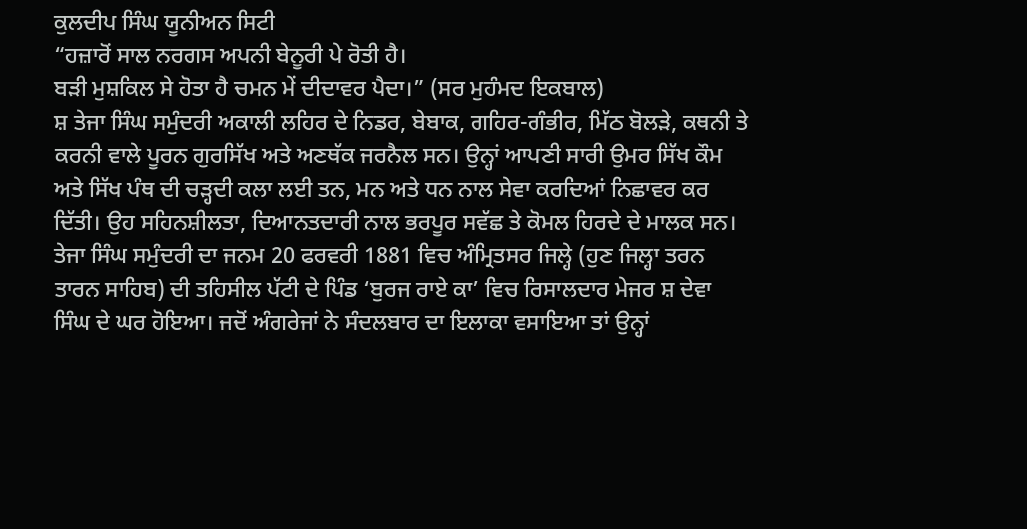ਕੁਲਦੀਪ ਸਿੰਘ ਯੂਨੀਅਨ ਸਿਟੀ
“ਹਜ਼ਾਰੋਂ ਸਾਲ ਨਰਗਸ ਅਪਨੀ ਬੇਨੂਰੀ ਪੇ ਰੋਤੀ ਹੈ।
ਬੜੀ ਮੁਸ਼ਕਿਲ ਸੇ ਹੋਤਾ ਹੈ ਚਮਨ ਮੇਂ ਦੀਦਾਵਰ ਪੈਦਾ।” (ਸਰ ਮੁਹੰਮਦ ਇਕਬਾਲ)
ਸ਼ ਤੇਜਾ ਸਿੰਘ ਸਮੁੰਦਰੀ ਅਕਾਲੀ ਲਹਿਰ ਦੇ ਨਿਡਰ, ਬੇਬਾਕ, ਗਹਿਰ-ਗੰਭੀਰ, ਮਿੱਠ ਬੋਲੜੇ, ਕਥਨੀ ਤੇ ਕਰਨੀ ਵਾਲੇ ਪੂਰਨ ਗੁਰਸਿੱਖ ਅਤੇ ਅਣਥੱਕ ਜਰਨੈਲ ਸਨ। ਉਨ੍ਹਾਂ ਆਪਣੀ ਸਾਰੀ ਉਮਰ ਸਿੱਖ ਕੌਮ ਅਤੇ ਸਿੱਖ ਪੰਥ ਦੀ ਚੜ੍ਹਦੀ ਕਲਾ ਲਈ ਤਨ, ਮਨ ਅਤੇ ਧਨ ਨਾਲ ਸੇਵਾ ਕਰਦਿਆਂ ਨਿਛਾਵਰ ਕਰ ਦਿੱਤੀ। ਉਹ ਸਹਿਨਸ਼ੀਲਤਾ, ਦਿਆਨਤਦਾਰੀ ਨਾਲ ਭਰਪੂਰ ਸਵੱਛ ਤੇ ਕੋਮਲ ਹਿਰਦੇ ਦੇ ਮਾਲਕ ਸਨ।
ਤੇਜਾ ਸਿੰਘ ਸਮੁੰਦਰੀ ਦਾ ਜਨਮ 20 ਫਰਵਰੀ 1881 ਵਿਚ ਅੰਮ੍ਰਿਤਸਰ ਜਿਲ੍ਹੇ (ਹੁਣ ਜਿਲ੍ਹਾ ਤਰਨ ਤਾਰਨ ਸਾਹਿਬ) ਦੀ ਤਹਿਸੀਲ ਪੱਟੀ ਦੇ ਪਿੰਡ ‘ਬੁਰਜ ਰਾਏ ਕਾ’ ਵਿਚ ਰਿਸਾਲਦਾਰ ਮੇਜਰ ਸ਼ ਦੇਵਾ ਸਿੰਘ ਦੇ ਘਰ ਹੋਇਆ। ਜਦੋਂ ਅੰਗਰੇਜਾਂ ਨੇ ਸੰਦਲਬਾਰ ਦਾ ਇਲਾਕਾ ਵਸਾਇਆ ਤਾਂ ਉਨ੍ਹਾਂ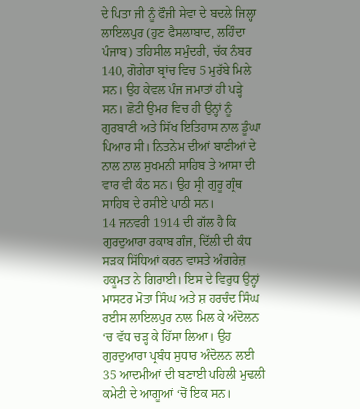ਦੇ ਪਿਤਾ ਜੀ ਨੂੰ ਫੌਜੀ ਸੇਵਾ ਦੇ ਬਦਲੇ ਜਿਲ੍ਹਾ ਲਾਇਲਪੁਰ (ਹੁਣ ਫੈਸਲਾਬਾਦ, ਲਹਿੰਦਾ ਪੰਜਾਬ) ਤਹਿਸੀਲ ਸਮੁੰਦਰੀ, ਚੱਕ ਨੰਬਰ 140, ਗੋਗੇਰਾ ਬ੍ਰਾਂਚ ਵਿਚ 5 ਮੁਰੱਬੇ ਮਿਲੇ ਸਨ। ਉਹ ਕੇਵਲ ਪੰਜ ਜਮਾਤਾਂ ਹੀ ਪੜ੍ਹੇ ਸਨ। ਛੋਟੀ ਉਮਰ ਵਿਚ ਹੀ ਉਨ੍ਹਾਂ ਨੂੰ ਗੁਰਬਾਣੀ ਅਤੇ ਸਿੱਖ ਇਤਿਹਾਸ ਨਾਲ ਡੂੰਘਾ ਪਿਆਰ ਸੀ। ਨਿਤਨੇਮ ਦੀਆਂ ਬਾਣੀਆਂ ਦੇ ਨਾਲ ਨਾਲ ਸੁਖਮਨੀ ਸਾਹਿਬ ਤੇ ਆਸਾ ਦੀ ਵਾਰ ਵੀ ਕੰਠ ਸਨ। ਉਹ ਸ੍ਰੀ ਗੁਰੂ ਗ੍ਰੰਥ ਸਾਹਿਬ ਦੇ ਰਸੀਏ ਪਾਠੀ ਸਨ।
14 ਜਨਵਰੀ 1914 ਦੀ ਗੱਲ ਹੈ ਕਿ ਗੁਰਦੁਆਰਾ ਰਕਾਬ ਗੰਜ, ਦਿੱਲੀ ਦੀ ਕੰਧ ਸੜਕ ਸਿੱਧਿਆਂ ਕਰਨ ਵਾਸਤੇ ਅੰਗਰੇਜ਼ ਹਕੂਮਤ ਨੇ ਗਿਰਾਈ। ਇਸ ਦੇ ਵਿਰੁਧ ਉਨ੍ਹਾਂ ਮਾਸਟਰ ਮੋਤਾ ਸਿੰਘ ਅਤੇ ਸ਼ ਹਰਚੰਦ ਸਿੰਘ ਰਈਸ ਲਾਇਲਪੁਰ ਨਾਲ ਮਿਲ ਕੇ ਅੰਦੋਲਨ ‘ਚ ਵੱਧ ਚੜ੍ਹ ਕੇ ਹਿੱਸਾ ਲਿਆ। ਉਹ ਗੁਰਦੁਆਰਾ ਪ੍ਰਬੰਧ ਸੁਧਾਰ ਅੰਦੋਲਨ ਲਈ 35 ਆਦਮੀਆਂ ਦੀ ਬਣਾਈ ਪਹਿਲੀ ਮੁਢਲੀ ਕਮੇਟੀ ਦੇ ਆਗੂਆਂ ‘ਚੋਂ ਇਕ ਸਨ।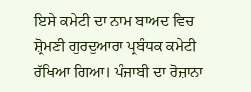ਇਸੇ ਕਮੇਟੀ ਦਾ ਨਾਮ ਬਾਅਦ ਵਿਚ ਸ਼੍ਰੋਮਣੀ ਗੁਰਦੁਆਰਾ ਪ੍ਰਬੰਧਕ ਕਮੇਟੀ ਰੱਖਿਆ ਗਿਆ। ਪੰਜਾਬੀ ਦਾ ਰੋਜ਼ਾਨਾ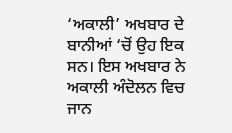‘ਅਕਾਲੀ’ ਅਖਬਾਰ ਦੇ ਬਾਨੀਆਂ ‘ਚੋਂ ਉਹ ਇਕ ਸਨ। ਇਸ ਅਖਬਾਰ ਨੇ ਅਕਾਲੀ ਅੰਦੋਲਨ ਵਿਚ ਜਾਨ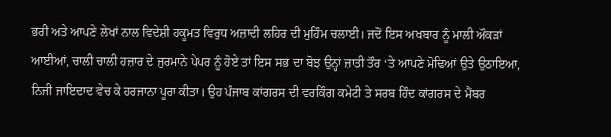ਭਰੀ ਅਤੇ ਆਪਣੇ ਲੇਖਾਂ ਨਾਲ ਵਿਦੇਸ਼ੀ ਹਕੂਮਤ ਵਿਰੁਧ ਅਜ਼ਾਦੀ ਲਹਿਰ ਦੀ ਮੁਹਿੰਮ ਚਲਾਈ। ਜਦੋਂ ਇਸ ਅਖਬਾਰ ਨੂੰ ਮਾਲੀ ਔਕੜਾਂ ਆਈਆਂ, ਚਾਲੀ ਚਾਲੀ ਹਜ਼ਾਰ ਦੇ ਜੁਰਮਾਨੇ ਪੇਪਰ ਨੂੰ ਹੋਏ ਤਾਂ ਇਸ ਸਭ ਦਾ ਬੋਝ ਉਨ੍ਹਾਂ ਜ਼ਾਤੀ ਤੌਰ ‘ਤੇ ਆਪਣੇ ਮੋਢਿਆਂ ਉਤੇ ਉਠਾਇਆ, ਨਿਜੀ ਜਾਇਦਾਦ ਵੇਚ ਕੇ ਹਰਜਾਨਾ ਪੂਰਾ ਕੀਤਾ। ਉਹ ਪੰਜਾਬ ਕਾਂਗਰਸ ਦੀ ਵਰਕਿੰਗ ਕਮੇਟੀ ਤੇ ਸਰਬ ਹਿੰਦ ਕਾਂਗਰਸ ਦੇ ਮੈਂਬਰ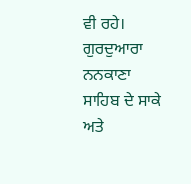ਵੀ ਰਹੇ। ਗੁਰਦੁਆਰਾ ਨਨਕਾਣਾ ਸਾਹਿਬ ਦੇ ਸਾਕੇ ਅਤੇ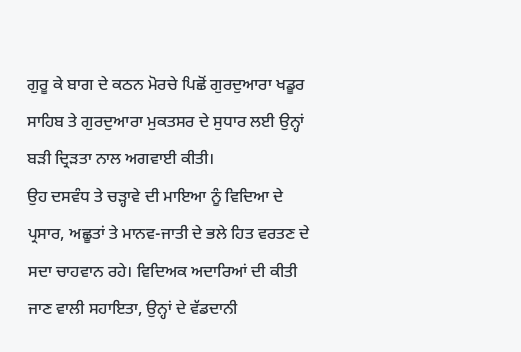ਗੁਰੂ ਕੇ ਬਾਗ ਦੇ ਕਠਨ ਮੋਰਚੇ ਪਿਛੋਂ ਗੁਰਦੁਆਰਾ ਖਡੂਰ ਸਾਹਿਬ ਤੇ ਗੁਰਦੁਆਰਾ ਮੁਕਤਸਰ ਦੇ ਸੁਧਾਰ ਲਈ ਉਨ੍ਹਾਂ ਬੜੀ ਦ੍ਰਿੜਤਾ ਨਾਲ ਅਗਵਾਈ ਕੀਤੀ।
ਉਹ ਦਸਵੰਧ ਤੇ ਚੜ੍ਹਾਵੇ ਦੀ ਮਾਇਆ ਨੂੰ ਵਿਦਿਆ ਦੇ ਪ੍ਰਸਾਰ, ਅਛੂਤਾਂ ਤੇ ਮਾਨਵ-ਜਾਤੀ ਦੇ ਭਲੇ ਹਿਤ ਵਰਤਣ ਦੇ ਸਦਾ ਚਾਹਵਾਨ ਰਹੇ। ਵਿਦਿਅਕ ਅਦਾਰਿਆਂ ਦੀ ਕੀਤੀ ਜਾਣ ਵਾਲੀ ਸਹਾਇਤਾ, ਉਨ੍ਹਾਂ ਦੇ ਵੱਡਦਾਨੀ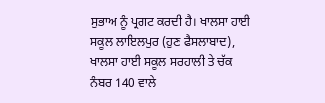ਸੁਭਾਅ ਨੂੰ ਪ੍ਰਗਟ ਕਰਦੀ ਹੈ। ਖਾਲਸਾ ਹਾਈ ਸਕੂਲ ਲਾਇਲਪੁਰ (ਹੁਣ ਫੈਸਲਾਬਾਦ), ਖਾਲਸਾ ਹਾਈ ਸਕੂਲ ਸਰਹਾਲੀ ਤੇ ਚੱਕ ਨੰਬਰ 140 ਵਾਲੇ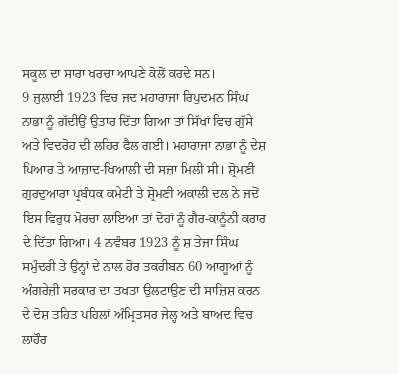ਸਕੂਲ ਦਾ ਸਾਰਾ ਖਰਚਾ ਆਪਣੇ ਕੋਲੋਂ ਕਰਦੇ ਸਨ।
9 ਜੁਲਾਈ 1923 ਵਿਚ ਜਦ ਮਹਾਰਾਜਾ ਰਿਪੁਦਮਨ ਸਿੰਘ ਨਾਭਾ ਨੂੰ ਗੱਦੀਉਂ ਉਤਾਰ ਦਿੱਤਾ ਗਿਆ ਤਾਂ ਸਿੱਖਾਂ ਵਿਚ ਗੁੱਸੇ ਅਤੇ ਵਿਦਰੋਹ ਦੀ ਲਹਿਰ ਫੈਲ ਗਈ। ਮਹਾਰਾਜਾ ਨਾਭਾ ਨੂੰ ਦੇਸ਼ ਪਿਆਰ ਤੇ ਆਜ਼ਾਦ-ਖਿਆਲੀ ਦੀ ਸਜ਼ਾ ਮਿਲੀ ਸੀ। ਸ਼੍ਰੋਮਣੀ ਗੁਰਦੁਆਰਾ ਪ੍ਰਬੰਧਕ ਕਮੇਟੀ ਤੇ ਸ਼੍ਰੋਮਣੀ ਅਕਾਲੀ ਦਲ ਨੇ ਜਦੋਂ ਇਸ ਵਿਰੁਧ ਮੋਰਚਾ ਲਾਇਆ ਤਾਂ ਦੋਹਾਂ ਨੂੰ ਗੈਰ-ਕਾਨੂੰਨੀ ਕਰਾਰ ਦੇ ਦਿੱਤਾ ਗਿਆ। 4 ਨਵੰਬਰ 1923 ਨੂੰ ਸ਼ ਤੇਜਾ ਸਿੰਘ ਸਮੁੰਦਰੀ ਤੇ ਉਨ੍ਹਾਂ ਦੇ ਨਾਲ ਹੋਰ ਤਕਰੀਬਨ 60 ਆਗੂਆਂ ਨੂੰ ਅੰਗਰੇਜ਼ੀ ਸਰਕਾਰ ਦਾ ਤਖਤਾ ਉਲਟਾਉਣ ਦੀ ਸਾਜ਼ਿਸ਼ ਕਰਨ ਦੇ ਦੋਸ਼ ਤਹਿਤ ਪਹਿਲਾਂ ਅੰਮ੍ਰਿਤਸਰ ਜੇਲ੍ਹ ਅਤੇ ਬਾਅਦ ਵਿਚ ਲਾਹੌਰ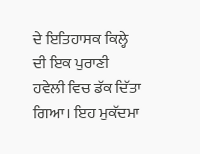ਦੇ ਇਤਿਹਾਸਕ ਕਿਲ੍ਹੇ ਦੀ ਇਕ ਪੁਰਾਣੀ ਹਵੇਲੀ ਵਿਚ ਡੱਕ ਦਿੱਤਾ ਗਿਆ। ਇਹ ਮੁਕੱਦਮਾ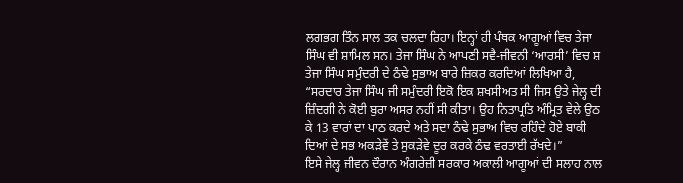ਲਗਭਗ ਤਿੰਨ ਸਾਲ ਤਕ ਚਲਦਾ ਰਿਹਾ। ਇਨ੍ਹਾਂ ਹੀ ਪੰਥਕ ਆਗੂਆਂ ਵਿਚ ਤੇਜਾ ਸਿੰਘ ਵੀ ਸ਼ਾਮਿਲ ਸਨ। ਤੇਜਾ ਸਿੰਘ ਨੇ ਆਪਣੀ ਸਵੈ-ਜੀਵਨੀ ‘ਆਰਸੀ’ ਵਿਚ ਸ਼ ਤੇਜਾ ਸਿੰਘ ਸਮੁੰਦਰੀ ਦੇ ਠੰਢੇ ਸੁਭਾਅ ਬਾਰੇ ਜ਼ਿਕਰ ਕਰਦਿਆਂ ਲਿਖਿਆ ਹੈ, “ਸਰਦਾਰ ਤੇਜਾ ਸਿੰਘ ਜੀ ਸਮੁੰਦਰੀ ਇਕੋ ਇਕ ਸ਼ਖਸੀਅਤ ਸੀ ਜਿਸ ਉਤੇ ਜੇਲ੍ਹ ਦੀ ਜ਼ਿੰਦਗੀ ਨੇ ਕੋਈ ਬੁਰਾ ਅਸਰ ਨਹੀਂ ਸੀ ਕੀਤਾ। ਉਹ ਨਿਤਾਪ੍ਰਤਿ ਅੰਮ੍ਰਿਤ ਵੇਲੇ ਉਠ ਕੇ 13 ਵਾਰਾਂ ਦਾ ਪਾਠ ਕਰਦੇ ਅਤੇ ਸਦਾ ਠੰਢੇ ਸੁਭਾਅ ਵਿਚ ਰਹਿੰਦੇ ਹੋਏ ਬਾਕੀ ਦਿਆਂ ਦੇ ਸਭ ਅਕੜੇਵੇਂ ਤੇ ਸੁਕੜੇਵੇ ਦੂਰ ਕਰਕੇ ਠੰਢ ਵਰਤਾਈ ਰੱਖਦੇ।”
ਇਸੇ ਜੇਲ੍ਹ ਜੀਵਨ ਦੌਰਾਨ ਅੰਗਰੇਜ਼ੀ ਸਰਕਾਰ ਅਕਾਲੀ ਆਗੂਆਂ ਦੀ ਸਲਾਹ ਨਾਲ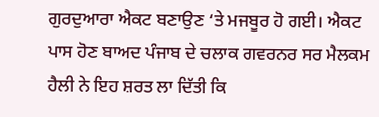ਗੁਰਦੁਆਰਾ ਐਕਟ ਬਣਾਉਣ ‘ਤੇ ਮਜਬੂਰ ਹੋ ਗਈ। ਐਕਟ ਪਾਸ ਹੋਣ ਬਾਅਦ ਪੰਜਾਬ ਦੇ ਚਲਾਕ ਗਵਰਨਰ ਸਰ ਮੈਲਕਮ ਹੈਲੀ ਨੇ ਇਹ ਸ਼ਰਤ ਲਾ ਦਿੱਤੀ ਕਿ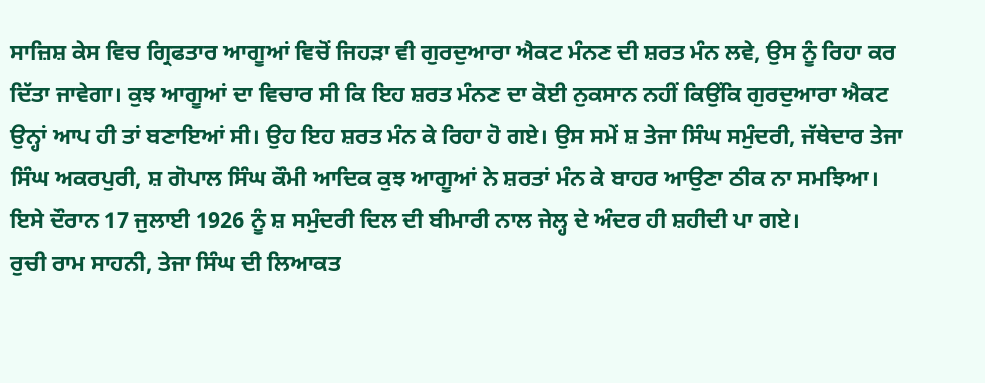ਸਾਜ਼ਿਸ਼ ਕੇਸ ਵਿਚ ਗ੍ਰਿਫਤਾਰ ਆਗੂਆਂ ਵਿਚੋਂ ਜਿਹੜਾ ਵੀ ਗੁਰਦੁਆਰਾ ਐਕਟ ਮੰਨਣ ਦੀ ਸ਼ਰਤ ਮੰਨ ਲਵੇ, ਉਸ ਨੂੰ ਰਿਹਾ ਕਰ ਦਿੱਤਾ ਜਾਵੇਗਾ। ਕੁਝ ਆਗੂਆਂ ਦਾ ਵਿਚਾਰ ਸੀ ਕਿ ਇਹ ਸ਼ਰਤ ਮੰਨਣ ਦਾ ਕੋਈ ਨੁਕਸਾਨ ਨਹੀਂ ਕਿਉਂਕਿ ਗੁਰਦੁਆਰਾ ਐਕਟ ਉਨ੍ਹਾਂ ਆਪ ਹੀ ਤਾਂ ਬਣਾਇਆਂ ਸੀ। ਉਹ ਇਹ ਸ਼ਰਤ ਮੰਨ ਕੇ ਰਿਹਾ ਹੋ ਗਏ। ਉਸ ਸਮੇਂ ਸ਼ ਤੇਜਾ ਸਿੰਘ ਸਮੁੰਦਰੀ, ਜੱਥੇਦਾਰ ਤੇਜਾ ਸਿੰਘ ਅਕਰਪੁਰੀ, ਸ਼ ਗੋਪਾਲ ਸਿੰਘ ਕੌਮੀ ਆਦਿਕ ਕੁਝ ਆਗੂਆਂ ਨੇ ਸ਼ਰਤਾਂ ਮੰਨ ਕੇ ਬਾਹਰ ਆਉਣਾ ਠੀਕ ਨਾ ਸਮਝਿਆ। ਇਸੇ ਦੌਰਾਨ 17 ਜੁਲਾਈ 1926 ਨੂੰ ਸ਼ ਸਮੁੰਦਰੀ ਦਿਲ ਦੀ ਬੀਮਾਰੀ ਨਾਲ ਜੇਲ੍ਹ ਦੇ ਅੰਦਰ ਹੀ ਸ਼ਹੀਦੀ ਪਾ ਗਏ।
ਰੁਚੀ ਰਾਮ ਸਾਹਨੀ, ਤੇਜਾ ਸਿੰਘ ਦੀ ਲਿਆਕਤ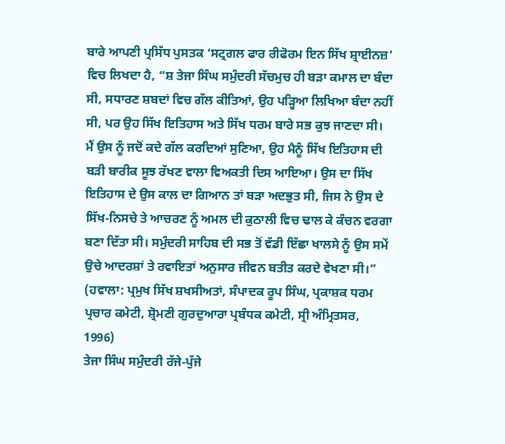ਬਾਰੇ ਆਪਣੀ ਪ੍ਰਸਿੱਧ ਪੁਸਤਕ ‘ਸਟ੍ਰਗਲ ਫਾਰ ਰੀਫੋਰਮ ਇਨ ਸਿੱਖ ਸ਼੍ਰਾਈਨਜ਼’ ਵਿਚ ਲਿਖਦਾ ਹੈ, “ਸ਼ ਤੇਜਾ ਸਿੰਘ ਸਮੁੰਦਰੀ ਸੱਚਮੁਚ ਹੀ ਬੜਾ ਕਮਾਲ ਦਾ ਬੰਦਾ ਸੀ, ਸਧਾਰਣ ਸ਼ਬਦਾਂ ਵਿਚ ਗੱਲ ਕੀਤਿਆਂ, ਉਹ ਪੜ੍ਹਿਆ ਲਿਖਿਆ ਬੰਦਾ ਨਹੀਂ ਸੀ, ਪਰ ਉਹ ਸਿੱਖ ਇਤਿਹਾਸ ਅਤੇ ਸਿੱਖ ਧਰਮ ਬਾਰੇ ਸਭ ਕੁਝ ਜਾਣਦਾ ਸੀ। ਮੈਂ ਉਸ ਨੂੰ ਜਦੋਂ ਕਦੇ ਗੱਲ ਕਰਦਿਆਂ ਸੁਣਿਆ, ਉਹ ਮੈਨੂੰ ਸਿੱਖ ਇਤਿਹਾਸ ਦੀ ਬੜੀ ਬਾਰੀਕ ਸੂਝ ਰੱਖਣ ਵਾਲਾ ਵਿਅਕਤੀ ਦਿਸ ਆਇਆ। ਉਸ ਦਾ ਸਿੱਖ ਇਤਿਹਾਸ ਦੇ ਉਸ ਕਾਲ ਦਾ ਗਿਆਨ ਤਾਂ ਬੜਾ ਅਦਭੁਤ ਸੀ, ਜਿਸ ਨੇ ਉਸ ਦੇ ਸਿੱਖ-ਨਿਸਚੇ ਤੇ ਆਚਰਣ ਨੂੰ ਅਮਲ ਦੀ ਕੁਠਾਲੀ ਵਿਚ ਢਾਲ ਕੇ ਕੰਚਨ ਵਰਗਾ ਬਣਾ ਦਿੱਤਾ ਸੀ। ਸਮੁੰਦਰੀ ਸਾਹਿਬ ਦੀ ਸਭ ਤੋਂ ਵੱਡੀ ਇੱਛਾ ਖਾਲਸੇ ਨੂੰ ਉਸ ਸਮੇਂ ਉਚੇ ਆਦਰਸ਼ਾਂ ਤੇ ਰਵਾਇਤਾਂ ਅਨੁਸਾਰ ਜੀਵਨ ਬਤੀਤ ਕਰਦੇ ਵੇਖਣਾ ਸੀ।”
(ਹਵਾਲਾ: ਪ੍ਰਮੁਖ ਸਿੱਖ ਸ਼ਖਸੀਅਤਾਂ, ਸੰਪਾਦਕ ਰੂਪ ਸਿੰਘ, ਪ੍ਰਕਾਸ਼ਕ ਧਰਮ ਪ੍ਰਚਾਰ ਕਮੇਟੀ, ਸ਼੍ਰੋਮਣੀ ਗੁਰਦੁਆਰਾ ਪ੍ਰਬੰਧਕ ਕਮੇਟੀ, ਸ੍ਰੀ ਅੰਮ੍ਰਿਤਸਰ, 1996)
ਤੇਜਾ ਸਿੰਘ ਸਮੁੰਦਰੀ ਰੱਜੇ-ਪੁੱਜੇ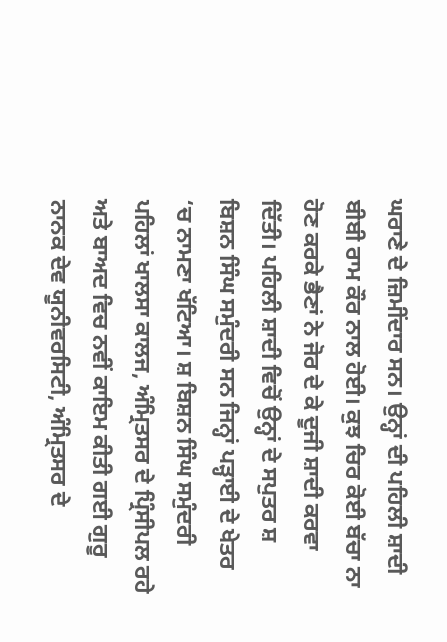ਘਰਾਣੇ ਦੇ ਜ਼ਿਮੀਂਦਾਰ ਸਨ। ਉਨ੍ਹਾਂ ਦੀ ਪਹਿਲੀ ਸ਼ਾਦੀ ਬੀਬੀ ਰਾਮ ਕੌਰ ਨਾਲ ਹੋਈ। ਕੁਝ ਚਿਰ ਕੋਈ ਬੱਚਾ ਨਾ ਹੋਣ ਕਰਕੇ ਭੈਣਾਂ ਨੇ ਜੋਰ ਦੇ ਕੇ ਦੂਜੀ ਸ਼ਾਦੀ ਕਰਵਾ ਦਿੱਤੀ। ਪਹਿਲੀ ਸ਼ਾਦੀ ਵਿਚੋਂ ਉਨ੍ਹਾਂ ਦੇ ਸਪੁਤਰ ਸ਼ ਬਿਸ਼ਨ ਸਿੰਘ ਸਮੁੰਦਰੀ ਸਨ ਜਿਨ੍ਹਾਂ ਪੜ੍ਹਾਈ ਦੇ ਖੇਤਰ ‘ਚ ਨਾਮਣਾ ਖੱਟਿਆ। ਸ਼ ਬਿਸ਼ਨ ਸਿੰਘ ਸਮੁੰਦਰੀ ਪਹਿਲਾਂ ਖਾਲਸਾ ਕਾਲਜ, ਅੰਮ੍ਰਿਤਸਰ ਦੇ ਪ੍ਰਿੰਸੀਪਲ ਰਹੇ ਅਤੇ ਬਾਅਦ ਵਿਚ ਨਵੀਂ ਕਾਇਮ ਕੀਤੀ ਗਈ ਗੁਰੂ ਨਾਨਕ ਦੇਵ ਯੂਨੀਵਰਸਿਟੀ, ਅੰਮ੍ਰਿਤਸਰ ਦੇ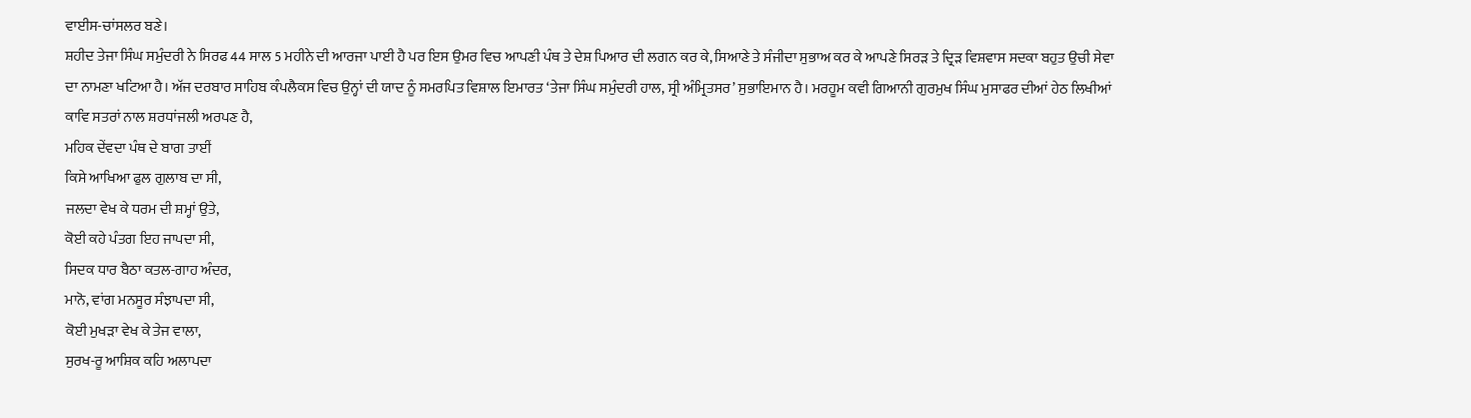ਵਾਈਸ-ਚਾਂਸਲਰ ਬਣੇ।
ਸ਼ਹੀਦ ਤੇਜਾ ਸਿੰਘ ਸਮੁੰਦਰੀ ਨੇ ਸਿਰਫ 44 ਸਾਲ 5 ਮਹੀਨੇ ਦੀ ਆਰਜਾ ਪਾਈ ਹੈ ਪਰ ਇਸ ਉਮਰ ਵਿਚ ਆਪਣੀ ਪੰਥ ਤੇ ਦੇਸ਼ ਪਿਆਰ ਦੀ ਲਗਨ ਕਰ ਕੇ, ਸਿਆਣੇ ਤੇ ਸੰਜੀਦਾ ਸੁਭਾਅ ਕਰ ਕੇ ਆਪਣੇ ਸਿਰੜ ਤੇ ਦ੍ਰਿੜ ਵਿਸ਼ਵਾਸ ਸਦਕਾ ਬਹੁਤ ਉਚੀ ਸੇਵਾ ਦਾ ਨਾਮਣਾ ਖਟਿਆ ਹੈ। ਅੱਜ ਦਰਬਾਰ ਸਾਹਿਬ ਕੰਪਲੈਕਸ ਵਿਚ ਉਨ੍ਹਾਂ ਦੀ ਯਾਦ ਨੂੰ ਸਮਰਪਿਤ ਵਿਸ਼ਾਲ ਇਮਾਰਤ ‘ਤੇਜਾ ਸਿੰਘ ਸਮੁੰਦਰੀ ਹਾਲ, ਸ੍ਰੀ ਅੰਮ੍ਰਿਤਸਰ’ ਸੁਭਾਇਮਾਨ ਹੈ। ਮਰਹੂਮ ਕਵੀ ਗਿਆਨੀ ਗੁਰਮੁਖ ਸਿੰਘ ਮੁਸਾਫਰ ਦੀਆਂ ਹੇਠ ਲਿਖੀਆਂ ਕਾਵਿ ਸਤਰਾਂ ਨਾਲ ਸ਼ਰਧਾਂਜਲੀ ਅਰਪਣ ਹੈ,
ਮਹਿਕ ਦੇਂਵਦਾ ਪੰਥ ਦੇ ਬਾਗ ਤਾਈਂ
ਕਿਸੇ ਆਖਿਆ ਫੁਲ ਗੁਲਾਬ ਦਾ ਸੀ,
ਜਲਦਾ ਵੇਖ ਕੇ ਧਰਮ ਦੀ ਸ਼ਮ੍ਹਾਂ ਉਤੇ,
ਕੋਈ ਕਹੇ ਪੰਤਗ ਇਹ ਜਾਪਦਾ ਸੀ,
ਸਿਦਕ ਧਾਰ ਬੈਠਾ ਕਤਲ-ਗਾਹ ਅੰਦਰ,
ਮਾਨੋ, ਵਾਂਗ ਮਨਸੂਰ ਸੰਝਾਪਦਾ ਸੀ,
ਕੋਈ ਮੁਖੜਾ ਵੇਖ ਕੇ ਤੇਜ ਵਾਲਾ,
ਸੁਰਖ-ਰੂ ਆਸ਼ਿਕ ਕਹਿ ਅਲਾਪਦਾ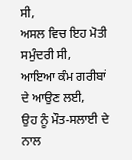ਸੀ,
ਅਸਲ ਵਿਚ ਇਹ ਮੋਤੀ ਸਮੁੰਦਰੀ ਸੀ,
ਆਇਆ ਕੰਮ ਗਰੀਬਾਂ ਦੇ ਆਉਣ ਲਈ,
ਉਹ ਨੂੰ ਮੌਤ-ਸਲਾਈ ਦੇ ਨਾਲ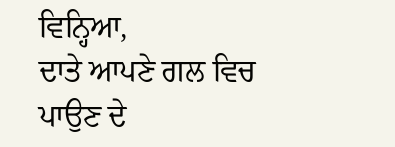ਵਿਨ੍ਹਿਆ,
ਦਾਤੇ ਆਪਣੇ ਗਲ ਵਿਚ ਪਾਉਣ ਦੇ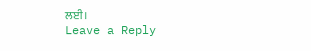ਲਈ।
Leave a Reply